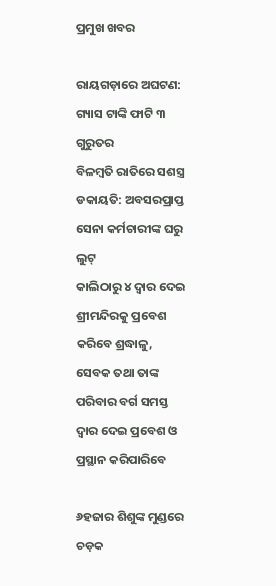ପ୍ରମୁଖ ଖବର

ରାୟଗଡ଼ାରେ ଅଘଟଣ: ଗ୍ୟାସ ଟାଙ୍କି ଫାଟି ୩ ଗୁରୁତର
ବିଳମ୍ବତି ରାତିରେ ସଶସ୍ତ୍ର ଡକାୟତି: ଅବସରପ୍ରାପ୍ତ ସେନା କର୍ମଚାରୀଙ୍କ ଘରୁ ଲୁଟ୍
କାଲିଠାରୁ ୪ ଦ୍ୱାର ଦେଇ ଶ୍ରୀମନ୍ଦିରକୁ ପ୍ରବେଶ କରିବେ ଶ୍ରଦ୍ଧାଳୁ, ସେବକ ତଥା ତାଙ୍କ ପରିବାର ବର୍ଗ ସମସ୍ତ ଦ୍ୱାର ଦେଇ ପ୍ରବେଶ ଓ ପ୍ରସ୍ଥାନ କରିପାରିବେ

୬ହଜାର ଶିଶୁଙ୍କ ମୁଣ୍ଡରେ ଚଡ଼କ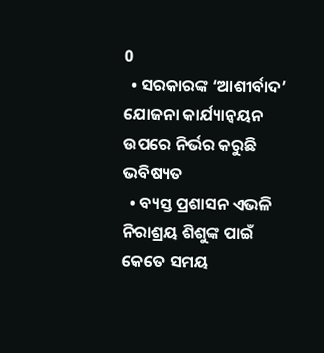0
  • ସରକାରଙ୍କ ‘ଆଶୀର୍ବାଦ’ ଯୋଜନା କାର୍ଯ୍ୟାନ୍ବୟନ ଉପରେ ନିର୍ଭର କରୁଛି ଭବିଷ୍ୟତ
  • ବ୍ୟସ୍ତ ପ୍ରଶାସନ ଏଭଳି ନିରାଶ୍ରୟ ଶିଶୁଙ୍କ ପାଇଁ କେତେ ସମୟ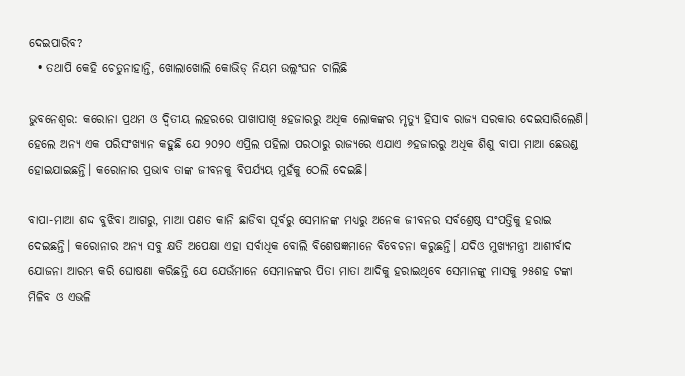ଦେଇପାରିବ?
  • ତଥାପି କେହି ଚେତୁନାହାନ୍ତି, ଖୋଲାଖୋଲି କୋଭିଡ୍ ନିୟମ ଉଲ୍ଲଂଘନ ଚାଲିଛି

ଭୁବନେଶ୍ବର: କରୋନା ପ୍ରଥମ ଓ ଦ୍ବିତୀୟ ଲହରରେ ପାଖାପାଖି ୫ହଜାରରୁ ଅଧିକ ଲୋକଙ୍କର ମୃତ୍ୟୁ ହିସାବ ରାଜ୍ୟ ସରକାର ଦେଇସାରିଲେଣି। ହେଲେ ଅନ୍ୟ ଏକ ପରିସଂଖ୍ୟାନ କହୁଛି ଯେ ୨୦୨୦ ଏପ୍ରିଲ ପହିଲା ପରଠାରୁ ରାଜ୍ୟରେ ଏଯାଏ ୬ହଜାରରୁ ଅଧିକ ଶିଶୁ ବାପା ମାଆ ଛେଉଣ୍ଡ ହୋଇଯାଇଛନ୍ତି। କରୋନାର ପ୍ରଭାବ ତାଙ୍କ ଜୀବନକୁ ବିପର୍ଯ୍ୟୟ ମୁହଁକୁ ଠେଲି ଦେଇଛି।

ବାପା-ମାଆ ଶଦ୍ଦ ବୁଝିବା ଆଗରୁ, ମାଆ ପଣତ କାନି ଛାଡିବା ପୂର୍ବରୁ ସେମାନଙ୍କ ମଧ୍ୟରୁ ଅନେକ ଜୀବନର ସର୍ବଶ୍ରେଷ୍ଠ ସଂପତ୍ତିକୁ ହରାଇ ଦେଇଛନ୍ତି। କରୋନାର ଅନ୍ୟ ସବୁ କ୍ଷତି ଅପେକ୍ଷା ଏହା ସର୍ବାଧିକ ବୋଲି ବିଶେଷଜ୍ଞମାନେ ବିବେଚନା କରୁଛନ୍ତି। ଯଦିଓ ମୁଖ୍ୟମନ୍ତ୍ରୀ ଆଶୀର୍ବାଦ ଯୋଜନା ଆରମ୍ଭ କରି ଘୋଷଣା କରିଛନ୍ତି ଯେ ଯେଉଁମାନେ ସେମାନଙ୍କର ପିତା ମାତା ଆଦିକୁ ହରାଇଥିବେ ସେମାନଙ୍କୁ ମାସକୁ ୨୫ଶହ ଟଙ୍କା ମିଳିବ ଓ ଏଭଳି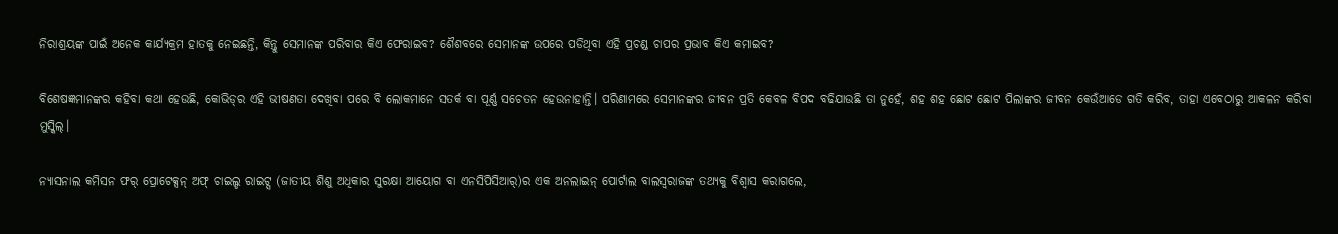ନିରାଶ୍ରୟଙ୍କ ପାଇଁ ଅନେକ କାର୍ଯ୍ୟକ୍ରମ ହାତକୁ ନେଇଛନ୍ତି, କିନ୍ତୁ ସେମାନଙ୍କ ପରିବାର କିଏ ଫେରାଇବ? ଶୈଶବରେ ସେମାନଙ୍କ ଉପରେ ପଡିଥିବା ଏହି ପ୍ରଚଣ୍ଡ ଚାପର ପ୍ରଭାବ କିଏ କମାଇବ?

ବିଶେଷଜ୍ଞମାନଙ୍କର କହିବା କଥା ହେଉଛି, କୋଭିଡ୍‌ର ଏହି ଭୀଷଣତା ଦେଖିବା ପରେ ବି ଲୋକମାନେ ସତର୍କ ବା ପୂର୍ଣ୍ଣ ସଚେତନ ହେଉନାହାନ୍ତି। ପରିଣାମରେ ସେମାନଙ୍କର ଜୀବନ ପ୍ରତି କେବଳ ବିପଦ ବଢିଯାଉଛି ତା ନୁହେଁ, ଶହ ଶହ ଛୋଟ ଛୋଟ ପିଲାଙ୍କର ଜୀବନ କେଉଁଆଡେ ଗତି କରିବ, ତାହା ଏବେଠାରୁ ଆକଳନ କରିବା ମୁସ୍କିଲ୍।

ନ୍ୟାସନାଲ କମିସନ ଫର୍ ପ୍ରୋଟେକ୍ସନ୍ ଅଫ୍ ଚାଇଲ୍ଡ ରାଇଟ୍ସ (ଜାତୀୟ ଶିଶୁ ଅଧିକାର ସୁରକ୍ଷା ଆୟୋଗ ବା ଏନସିପିସିଆର୍)ର ଏକ ଅନଲାଇନ୍ ପୋର୍ଟାଲ ବାଲସ୍ବରାଜଙ୍କ ତଥ୍ୟକୁ ବିଶ୍ବାସ କରାଗଲେ,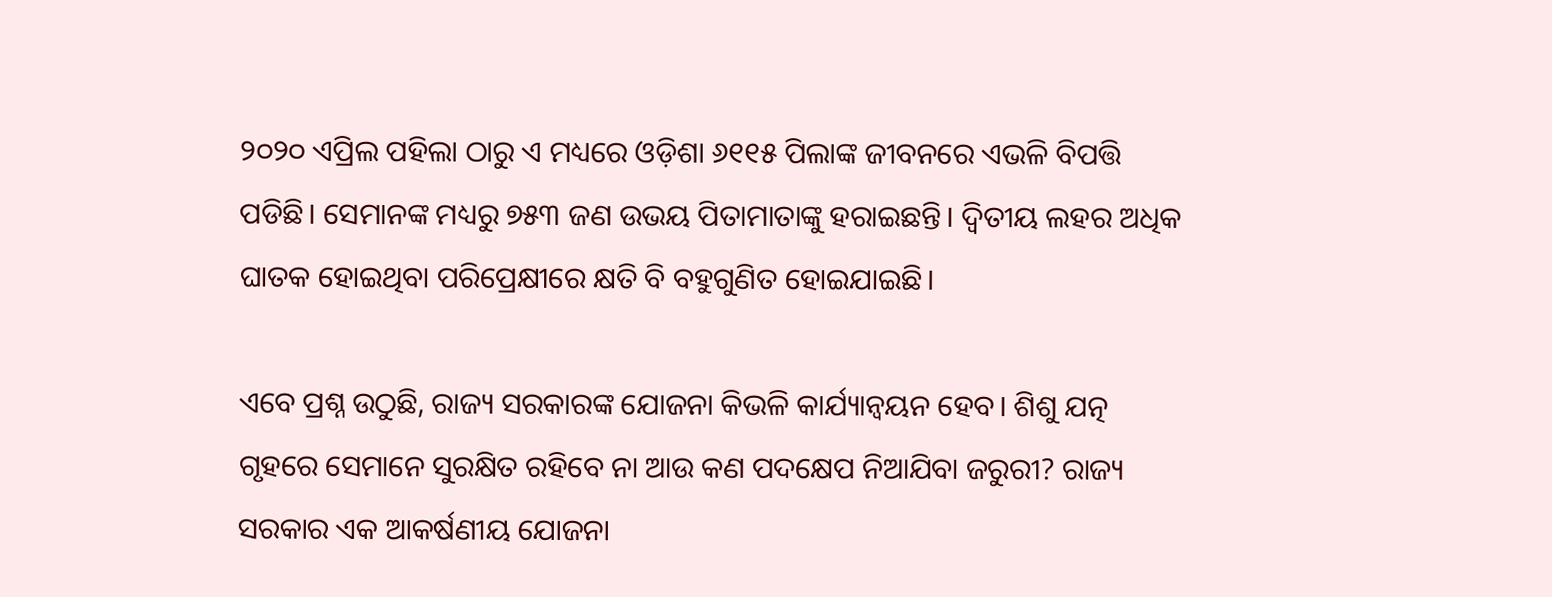୨୦୨୦ ଏପ୍ରିଲ ପହିଲା ଠାରୁ ଏ ମଧ୍ୟରେ ଓଡ଼ିଶା ୬୧୧୫ ପିଲାଙ୍କ ଜୀବନରେ ଏଭଳି ବିପତ୍ତି ପଡିଛି। ସେମାନଙ୍କ ମଧ୍ୟରୁ ୭୫୩ ଜଣ ଉଭୟ ପିତାମାତାଙ୍କୁ ହରାଇଛନ୍ତି। ଦ୍ବିତୀୟ ଲହର ଅଧିକ ଘାତକ ହୋଇଥିବା ପରିପ୍ରେକ୍ଷୀରେ କ୍ଷତି ବି ବହୁଗୁଣିତ ହୋଇଯାଇଛି।

ଏବେ ପ୍ରଶ୍ନ ଉଠୁଛି, ରାଜ୍ୟ ସରକାରଙ୍କ ଯୋଜନା କିଭଳି କାର୍ଯ୍ୟାନ୍ବୟନ ହେବ। ଶିଶୁ ଯତ୍ନ ଗୃହରେ ସେମାନେ ସୁରକ୍ଷିତ ରହିବେ ନା ଆଉ କଣ ପଦକ୍ଷେପ ନିଆଯିବା ଜରୁରୀ? ରାଜ୍ୟ ସରକାର ଏକ ଆକର୍ଷଣୀୟ ଯୋଜନା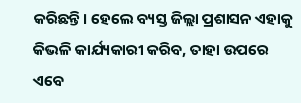କରିଛନ୍ତି। ହେଲେ ବ୍ୟସ୍ତ ଜିଲ୍ଲା ପ୍ରଶାସନ ଏହାକୁ କିଭଳି କାର୍ଯ୍ୟକାରୀ କରିବ, ତାହା ଉପରେ ଏବେ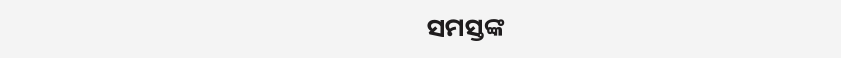ସମସ୍ତଙ୍କ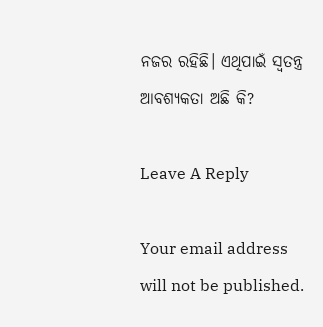ନଜର ରହିଛି। ଏଥିପାଇଁ ସ୍ବତନ୍ତ୍ର ଆବଶ୍ୟକତା ଅଛି କି?

Leave A Reply

Your email address will not be published.